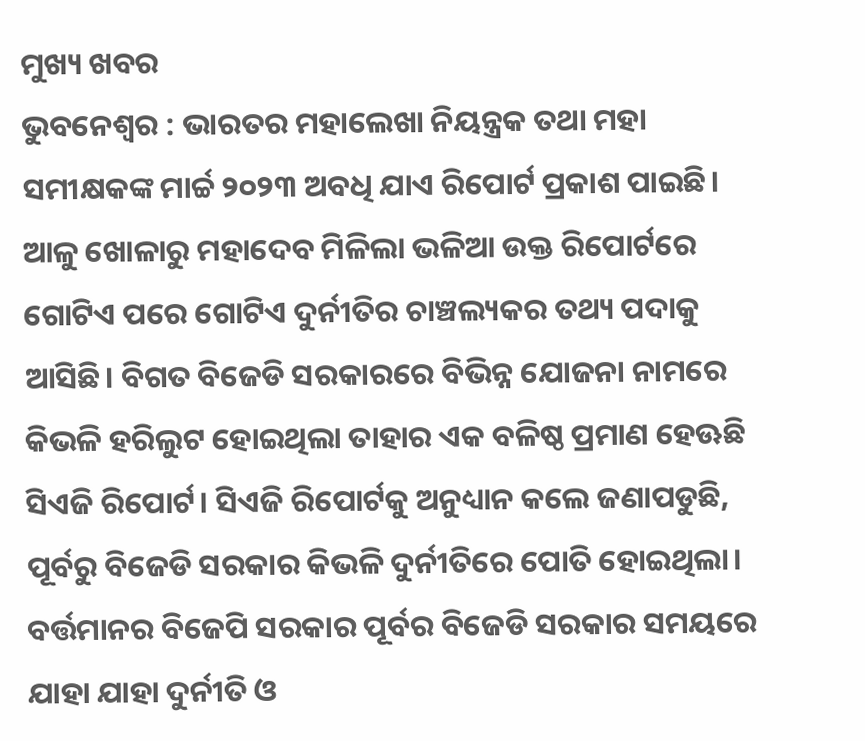ମୁଖ୍ୟ ଖବର
ଭୁବନେଶ୍ବର : ଭାରତର ମହାଲେଖା ନିୟନ୍ତ୍ରକ ତଥା ମହା ସମୀକ୍ଷକଙ୍କ ମାର୍ଚ୍ଚ ୨୦୨୩ ଅବଧି ଯାଏ ରିପୋର୍ଟ ପ୍ରକାଶ ପାଇଛି। ଆଳୁ ଖୋଳାରୁ ମହାଦେବ ମିଳିଲା ଭଳିଆ ଉକ୍ତ ରିପୋର୍ଟରେ ଗୋଟିଏ ପରେ ଗୋଟିଏ ଦୁର୍ନୀତିର ଚାଞ୍ଚଲ୍ୟକର ତଥ୍ୟ ପଦାକୁ ଆସିଛି। ବିଗତ ବିଜେଡି ସରକାରରେ ବିଭିନ୍ନ ଯୋଜନା ନାମରେ କିଭଳି ହରିଲୁଟ ହୋଇଥିଲା ତାହାର ଏକ ବଳିଷ୍ଠ ପ୍ରମାଣ ହେଊଛି ସିଏଜି ରିପୋର୍ଟ। ସିଏଜି ରିପୋର୍ଟକୁ ଅନୁଧ୍ୟାନ କଲେ ଜଣାପଡୁଛି, ପୂର୍ବରୁ ବିଜେଡି ସରକାର କିଭଳି ଦୁର୍ନୀତିରେ ପୋତି ହୋଇଥିଲା। ବର୍ତ୍ତମାନର ବିଜେପି ସରକାର ପୂର୍ବର ବିଜେଡି ସରକାର ସମୟରେ ଯାହା ଯାହା ଦୁର୍ନୀତି ଓ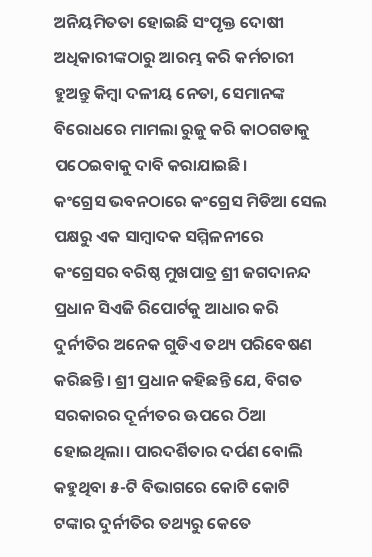ଅନିୟମିତତା ହୋଇଛି ସଂପୃକ୍ତ ଦୋଷୀ ଅଧିକାରୀଙ୍କଠାରୁ ଆରମ୍ଭ କରି କର୍ମଚାରୀ ହୁଅନ୍ତୁ କିମ୍ବା ଦଳୀୟ ନେତା, ସେମାନଙ୍କ ବିରୋଧରେ ମାମଲା ରୁଜୁ କରି କାଠଗଡାକୁ ପଠେଇବାକୁ ଦାବି କରାଯାଇଛି।
କଂଗ୍ରେସ ଭବନଠାରେ କଂଗ୍ରେସ ମିଡିଆ ସେଲ ପକ୍ଷରୁ ଏକ ସାମ୍ବାଦକ ସମ୍ମିଳନୀରେ କଂଗ୍ରେସର ବରିଷ୍ଠ ମୁଖପାତ୍ର ଶ୍ରୀ ଜଗଦାନନ୍ଦ ପ୍ରଧାନ ସିଏଜି ରିପୋର୍ଟକୁ ଆଧାର କରି ଦୁର୍ନୀତିର ଅନେକ ଗୁଡିଏ ତଥ୍ୟ ପରିବେଷଣ କରିଛନ୍ତି। ଶ୍ରୀ ପ୍ରଧାନ କହିଛନ୍ତି ଯେ, ବିଗତ ସରକାରର ଦୂର୍ନୀତର ଊପରେ ଠିଆ ହୋଇଥିଲା। ପାରଦର୍ଶିତାର ଦର୍ପଣ ବୋଲି କହୁଥିବା ୫-ଟି ବିଭାଗରେ କୋଟି କୋଟି ଟଙ୍କାର ଦୁର୍ନୀତିର ତଥ୍ୟରୁ କେତେ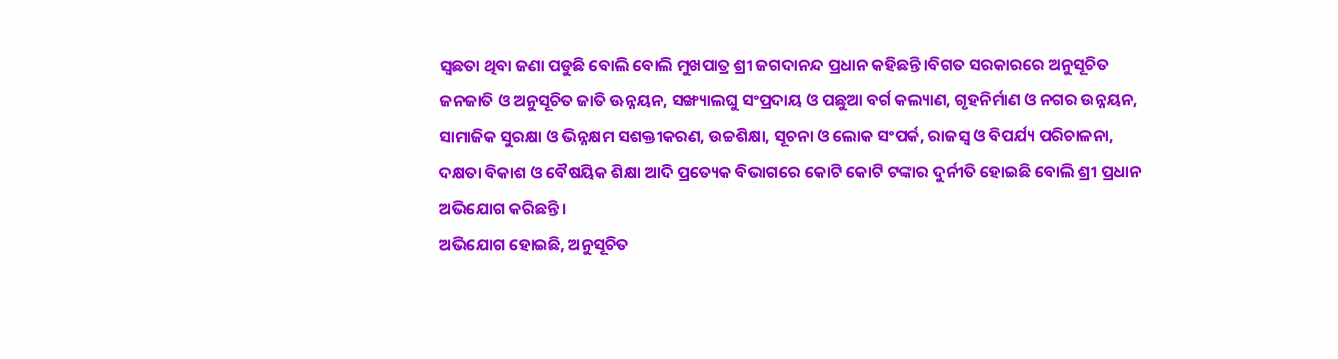ସ୍ବଛତା ଥିବା ଜଣା ପଡୁଛି ବୋଲି ବୋଲି ମୁଖପାତ୍ର ଶ୍ରୀ ଜଗଦାନନ୍ଦ ପ୍ରଧାନ କହିଛନ୍ତି।ବିଗତ ସରକାରରେ ଅନୁସୂଚିତ ଜନଜାତି ଓ ଅନୁସୂଚିତ ଜାତି ଊନ୍ନୟନ, ସଙ୍ଖ୍ୟାଲଘୁ ସଂପ୍ରଦାୟ ଓ ପଛୁଆ ବର୍ଗ କଲ୍ୟାଣ, ଗୃହନିର୍ମାଣ ଓ ନଗର ଉନ୍ନୟନ, ସାମାଜିକ ସୁରକ୍ଷା ଓ ଭିନ୍ନକ୍ଷମ ସଶକ୍ତୀକରଣ, ଉଚ୍ଚଶିକ୍ଷା, ସୂଚନା ଓ ଲୋକ ସଂପର୍କ, ରାଜସ୍ବ ଓ ବିପର୍ଯ୍ୟ ପରିଚାଳନା, ଦକ୍ଷତା ବିକାଶ ଓ ବୈଷୟିକ ଶିକ୍ଷା ଆଦି ପ୍ରତ୍ୟେକ ବିଭାଗରେ କୋଟି କୋଟି ଟଙ୍କାର ଦୁର୍ନୀତି ହୋଇଛି ବୋଲି ଶ୍ରୀ ପ୍ରଧାନ ଅଭିଯୋଗ କରିଛନ୍ତି।
ଅଭିଯୋଗ ହୋଇଛି, ଅନୁସୂଚିତ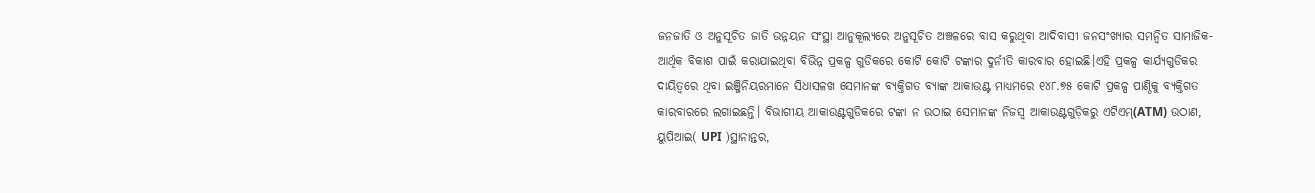ଜନଜାତି ଓ ଅନୁସୂଚିତ ଜାତି ଉନ୍ନୟନ ସଂସ୍ଥା ଆନୁକୂଲ୍ୟରେ ଅନୁସୂଚିତ ଅଞ୍ଚଳରେ ବାସ କରୁଥିବା ଆଦିବାସୀ ଜନସଂଖ୍ୟାର ସମନ୍ୱିତ ସାମାଜିକ-ଆର୍ଥିକ ବିକାଶ ପାଇଁ କରାଯାଇଥିବା ବିଭିନ୍ନ ପ୍ରକଳ୍ପ ଗୁଡିକରେ କୋଟି କୋଟି ଟଙ୍କାର ଦୁର୍ନୀତି କାରବାର ହୋଇଛି।ଏହି ପ୍ରକଳ୍ପ କାର୍ଯ୍ୟଗୁଡିକର ଦାୟିତ୍ୱରେ ଥିବା ଇଞ୍ଜିନିୟରମାନେ ସିଧାସଳଖ ସେମାନଙ୍କ ବ୍ୟକ୍ତିଗତ ବ୍ୟାଙ୍କ ଆକାଉଣ୍ଟ ମାଧ୍ୟମରେ ୧୪୮.୭୫ କୋଟି ପ୍ରକଳ୍ପ ପାଣ୍ଠିକୁ ବ୍ୟକ୍ତିଗତ କାରବାରରେ ଲଗାଇଛନ୍ତି। ବିଭାଗୀୟ ଆକାଉଣ୍ଟଗୁଡିକରେ ଟଙ୍କା ନ ଉଠାଇ ସେମାନଙ୍କ ନିଜସ୍ବ ଆକାଉଣ୍ଟଗୁଡ଼ିକରୁ ଏଟିଏମ୍(ATM) ଉଠାଣ, ୟୁପିଆଇ( UPI )ସ୍ଥାନାନ୍ତର,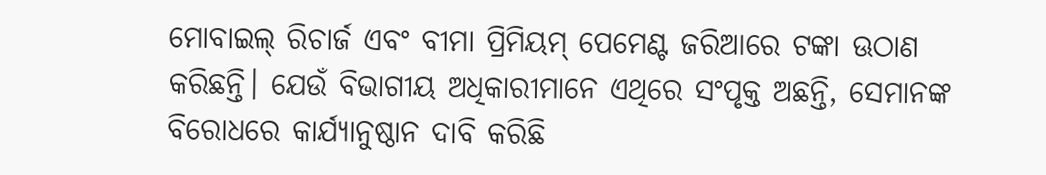ମୋବାଇଲ୍ ରିଚାର୍ଜ ଏବଂ ବୀମା ପ୍ରିମିୟମ୍ ପେମେଣ୍ଟ ଜରିଆରେ ଟଙ୍କା ଊଠାଣ କରିଛନ୍ତି। ଯେଉଁ ବିଭାଗୀୟ ଅଧିକାରୀମାନେ ଏଥିରେ ସଂପୃକ୍ତ ଅଛନ୍ତି, ସେମାନଙ୍କ ବିରୋଧରେ କାର୍ଯ୍ୟାନୁଷ୍ଠାନ ଦାବି କରିଛି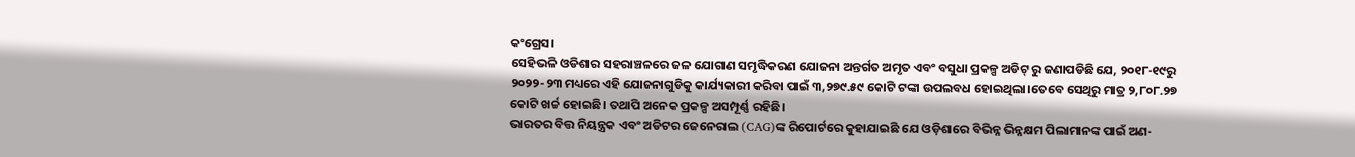କଂଗ୍ରେସ।
ସେହିଭଳି ଓଡିଶାର ସହରାଞ୍ଚଳରେ ଜଳ ଯୋଗାଣ ସମୃଦ୍ଧିକରଣ ଯୋଜନା ଅନ୍ତର୍ଗତ ଅମୃତ ଏବଂ ବସୁଧା ପ୍ରକଳ୍ପ ଅଡିଟ୍ ରୁ ଜଣାପଡିଛି ଯେ, ୨୦୧୮-୧୯ରୁ ୨୦୨୨-୨୩ ମଧ୍ୟରେ ଏହି ଯୋଜନାଗୁଡିକୁ କାର୍ଯ୍ୟକାରୀ କରିବା ପାଇଁ ୩,୨୭୯.୫୯ କୋଟି ଟଙ୍କା ଉପଲବଧ ହୋଇଥିଲା।ତେବେ ସେଥିରୁ ମାତ୍ର ୨,୮୦୮.୨୭ କୋଟି ଖର୍ଚ୍ଚ ହୋଇଛି। ତଥାପି ଅନେକ ପ୍ରକଳ୍ପ ଅସମ୍ପୂର୍ଣ୍ଣ ରହିଛି।
ଭାରତର ବିତ୍ତ ନିୟନ୍ତ୍ରକ ଏବଂ ଅଡିଟର ଜେନେରାଲ (CAG)ଙ୍କ ରିପୋର୍ଟରେ କୁହାଯାଇଛି ଯେ ଓଡ଼ିଶାରେ ବିଭିନ୍ନ ଭିନ୍ନକ୍ଷମ ପିଲାମାନଙ୍କ ପାଇଁ ଅଣ-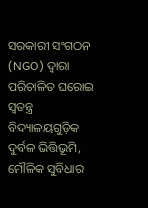ସରକାରୀ ସଂଗଠନ (NGO) ଦ୍ୱାରା ପରିଚାଳିତ ଘରୋଇ ସ୍ୱତନ୍ତ୍ର ବିଦ୍ୟାଳୟଗୁଡ଼ିକ ଦୁର୍ବଳ ଭିତ୍ତିଭୂମି, ମୌଳିକ ସୁବିଧାର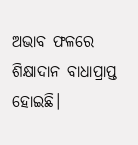ଅଭାବ ଫଳରେ ଶିକ୍ଷାଦାନ ବାଧାପ୍ରାପ୍ତ ହୋଇଛି।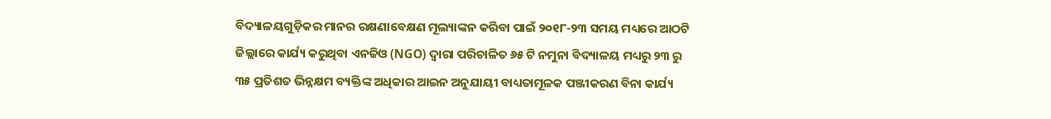ବିଦ୍ୟାଳୟଗୁଡ଼ିକର ମାନର ରକ୍ଷଣାବେକ୍ଷଣ ମୂଲ୍ୟାଙ୍କନ କରିବା ପାଇଁ ୨୦୧୮-୨୩ ସମୟ ମଧ୍ୟରେ ଆଠଟି ଜିଲ୍ଲାରେ କାର୍ଯ୍ୟ କରୁଥିବା ଏନଜିଓ (NGO) ଦ୍ୱାରା ପରିଚାଳିତ ୬୫ ଟି ନମୁନା ବିଦ୍ୟାଳୟ ମଧ୍ୟରୁ ୨୩ ରୁ ୩୫ ପ୍ରତିଶତ ଭିନ୍ନକ୍ଷମ ବ୍ୟକ୍ତିଙ୍କ ଅଧିକାର ଆଇନ ଅନୁଯାୟୀ ବାଧ୍ୟତାମୂଳକ ପଞ୍ଜୀକରଣ ବିନା କାର୍ଯ୍ୟ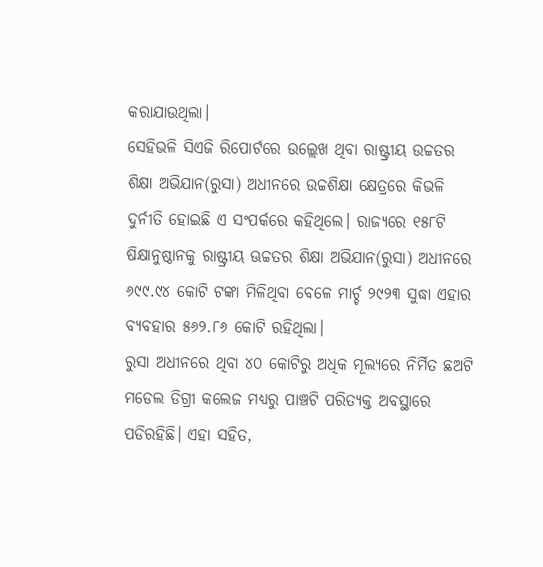କରାଯାଉଥିଲା।
ସେହିଭଳି ସିଏଜି ରିପୋର୍ଟରେ ଉଲ୍ଲେଖ ଥିବା ରାଷ୍ଟ୍ରୀୟ ଉଚ୍ଚତର ଶିକ୍ଷା ଅଭିଯାନ(ରୁସା) ଅଧୀନରେ ଉଚ୍ଚଶିକ୍ଷା କ୍ଷେତ୍ରରେ କିଭଳି ଦୁର୍ନୀତି ହୋଇଛି ଏ ସଂପର୍କରେ କହିଥିଲେ। ରାଜ୍ୟରେ ୧୫୮ଟି ଷିକ୍ଷାନୁଷ୍ଠାନକୁ ରାଷ୍ଟ୍ରୀୟ ଊଚ୍ଚତର ଶିକ୍ଷା ଅଭିଯାନ(ରୁସା) ଅଧୀନରେ ୬୯୯.୯୪ କୋଟି ଟଙ୍କା ମିଳିଥିବା ବେଳେ ମାର୍ଚ୍ଚ ୨୯୨୩ ସୁଦ୍ଧା ଏହାର ବ୍ୟବହାର ୫୬୨.୮୬ କୋଟି ରହିଥିଲା।
ରୁସା ଅଧୀନରେ ଥିବା ୪୦ କୋଟିରୁ ଅଧିକ ମୂଲ୍ୟରେ ନିର୍ମିତ ଛଅଟି ମଡେଲ ଡିଗ୍ରୀ କଲେଜ ମଧ୍ୟରୁ ପାଞ୍ଚଟି ପରିତ୍ୟକ୍ତ ଅବସ୍ଥାରେ ପଡିରହିଛି। ଏହା ସହିତ,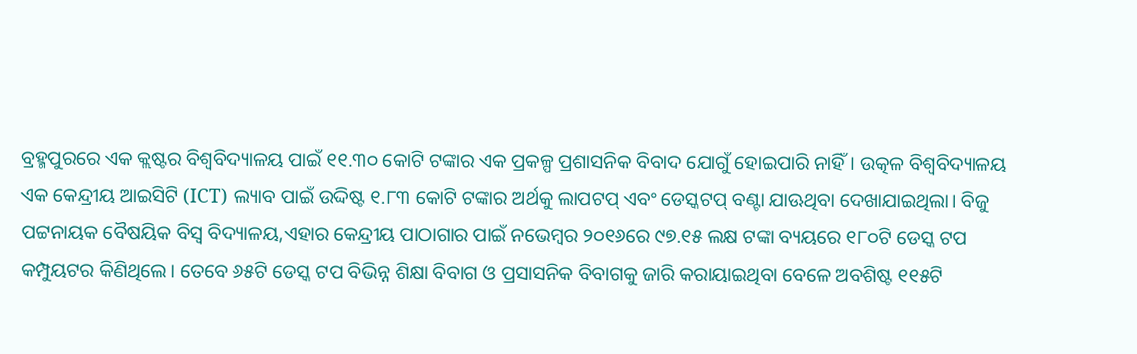ବ୍ରହ୍ମପୁରରେ ଏକ କ୍ଲଷ୍ଟର ବିଶ୍ୱବିଦ୍ୟାଳୟ ପାଇଁ ୧୧.୩୦ କୋଟି ଟଙ୍କାର ଏକ ପ୍ରକଳ୍ପ ପ୍ରଶାସନିକ ବିବାଦ ଯୋଗୁଁ ହୋଇପାରି ନାହିଁ। ଉତ୍କଳ ବିଶ୍ୱବିଦ୍ୟାଳୟ ଏକ କେନ୍ଦ୍ରୀୟ ଆଇସିଟି (ICT) ଲ୍ୟାବ ପାଇଁ ଉଦ୍ଦିଷ୍ଟ ୧.୮୩ କୋଟି ଟଙ୍କାର ଅର୍ଥକୁ ଲାପଟପ୍ ଏବଂ ଡେସ୍କଟପ୍ ବଣ୍ଟା ଯାଊଥିବା ଦେଖାଯାଇଥିଲା। ବିଜୁ ପଟ୍ଟନାୟକ ବୈଷୟିକ ବିସ୍ବ ବିଦ୍ୟାଳୟ,ଏହାର କେନ୍ଦ୍ରୀୟ ପାଠାଗାର ପାଇଁ ନଭେମ୍ବର ୨୦୧୬ରେ ୯୭.୧୫ ଲକ୍ଷ ଟଙ୍କା ବ୍ୟୟରେ ୧୮୦ଟି ଡେସ୍କ ଟପ କମ୍ପୁୟଟର କିଣିଥିଲେ। ତେବେ ୬୫ଟି ଡେସ୍କ ଟପ ବିଭିନ୍ନ ଶିକ୍ଷା ବିବାଗ ଓ ପ୍ରସାସନିକ ବିବାଗକୁ ଜାରି କରାୟାଇଥିବା ବେଳେ ଅବଶିଷ୍ଟ ୧୧୫ଟି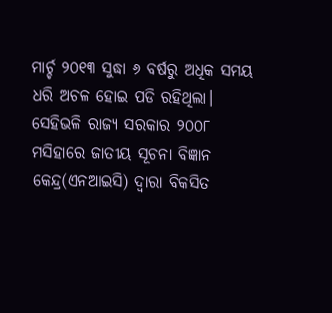ମାର୍ଚ୍ଚ ୨୦୧୩ ସୁଦ୍ଧା ୬ ବର୍ଷରୁ ଅଧିକ ସମୟ ଧରି ଅଚଳ ହୋଇ ପଡି ରହିଥିଲା।
ସେହିଭଳି ରାଜ୍ୟ ସରକାର ୨୦୦୮ ମସିହାରେ ଜାତୀୟ ସୂଚନା ବିଜ୍ଞାନ କେନ୍ଦ୍ର(ଏନଆଇସି) ଦ୍ବାରା ବିକସିତ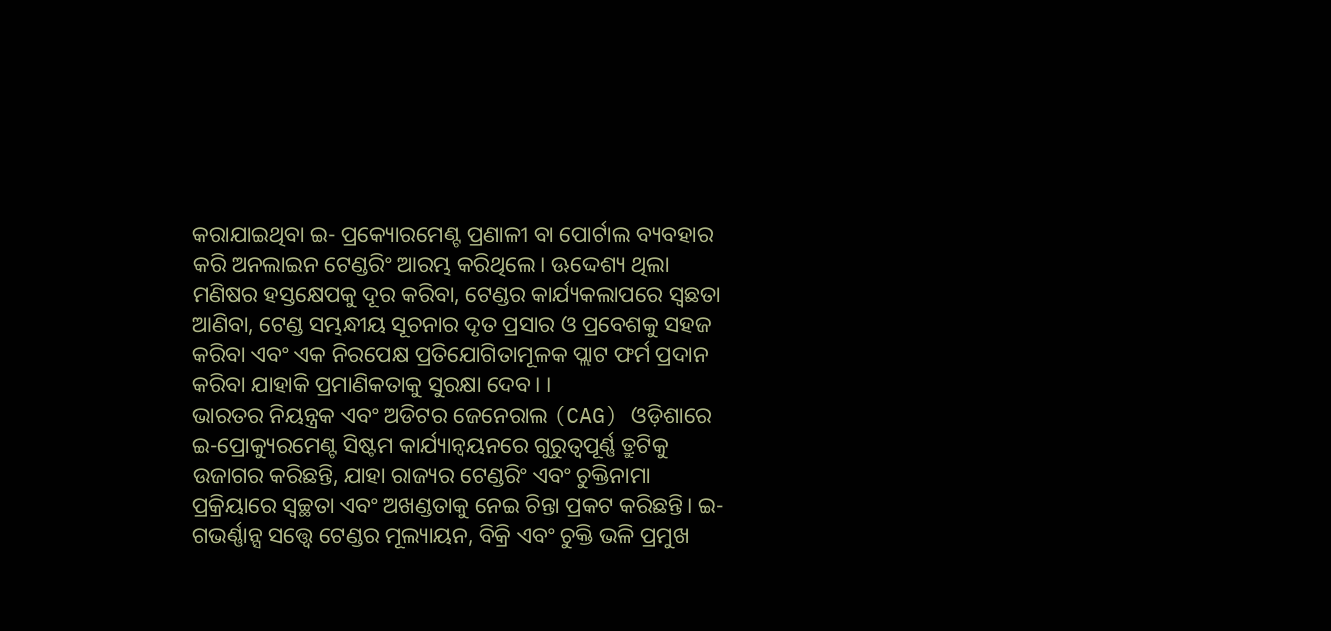କରାଯାଇଥିବା ଇ- ପ୍ରକ୍ୟୋରମେଣ୍ଟ ପ୍ରଣାଳୀ ବା ପୋର୍ଟାଲ ବ୍ୟବହାର କରି ଅନଲାଇନ ଟେଣ୍ଡରିଂ ଆରମ୍ଭ କରିଥିଲେ। ଊଦ୍ଦେଶ୍ୟ ଥିଲା ମଣିଷର ହସ୍ତକ୍ଷେପକୁ ଦୂର କରିବା, ଟେଣ୍ଡର କାର୍ଯ୍ୟକଲାପରେ ସ୍ବଛତା ଆଣିବା, ଟେଣ୍ଡ ସମ୍ଭନ୍ଧୀୟ ସୂଚନାର ଦୃତ ପ୍ରସାର ଓ ପ୍ରବେଶକୁ ସହଜ କରିବା ଏବଂ ଏକ ନିରପେକ୍ଷ ପ୍ରତିଯୋଗିତାମୂଳକ ପ୍ଲାଟ ଫର୍ମ ପ୍ରଦାନ କରିବା ଯାହାକି ପ୍ରମାଣିକତାକୁ ସୁରକ୍ଷା ଦେବ। ।
ଭାରତର ନିୟନ୍ତ୍ରକ ଏବଂ ଅଡିଟର ଜେନେରାଲ (CAG) ଓଡ଼ିଶାରେ ଇ-ପ୍ରୋକ୍ୟୁରମେଣ୍ଟ ସିଷ୍ଟମ କାର୍ଯ୍ୟାନ୍ୱୟନରେ ଗୁରୁତ୍ୱପୂର୍ଣ୍ଣ ତ୍ରୁଟିକୁ ଉଜାଗର କରିଛନ୍ତି, ଯାହା ରାଜ୍ୟର ଟେଣ୍ଡରିଂ ଏବଂ ଚୁକ୍ତିନାମା ପ୍ରକ୍ରିୟାରେ ସ୍ୱଚ୍ଛତା ଏବଂ ଅଖଣ୍ଡତାକୁ ନେଇ ଚିନ୍ତା ପ୍ରକଟ କରିଛନ୍ତି। ଇ-ଗଭର୍ଣ୍ଣାନ୍ସ ସତ୍ତ୍ୱେ ଟେଣ୍ଡର ମୂଲ୍ୟାୟନ, ବିକ୍ରି ଏବଂ ଚୁକ୍ତି ଭଳି ପ୍ରମୁଖ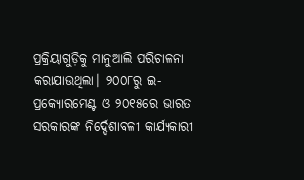ପ୍ରକ୍ରିୟାଗୁଡ଼ିକୁ ମାନୁଆଲି ପରିଚାଳନା କରାଯାଉଥିଲା। ୨୦୦୮ରୁ ଇ-ପ୍ରକ୍ୟୋରମେଣ୍ଟ ଓ ୨୦୧୫ରେ ଭାରତ ସରକାରଙ୍କ ନିର୍ଦ୍ଦେଶାବଳୀ କାର୍ଯ୍ୟକାରୀ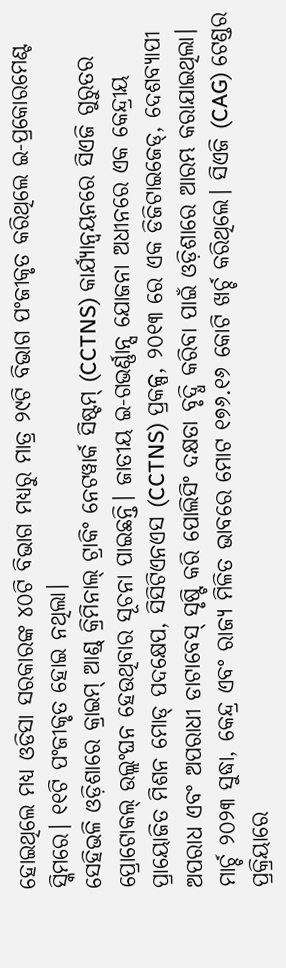ହୋଇଥିଲେ ମଧ୍ୟ ଓଡିସା ସରକାରଙ୍କ ୪୦ଟି ବିଭାଗ ମଧ୍ୟରୁ ମାତ୍ର ୨୯ଟି ବିଭାଗ ପଂଜୀକୃତ କରିଥିଲେ ଇ-ପ୍ରକୋରମେଣ୍ଟ ସ୍କିମରେ। ୧୧ଟି ପଂଜୀକୃତ ହୋଇ ନଥିଲା।
ସେହିଭଳି ଓଡ଼ିଶାରେ କ୍ରାଇମ୍ ଆଣ୍ଡ୍ କ୍ରିମିନାଲ୍ ଟ୍ରାକିଂ ନେଟୱାର୍କ ସିଷ୍ଟମ୍ (CCTNS) କାର୍ଯ୍ୟାନ୍ୱୟନରେ ସିଏଜି ଗୁରୁତର ପ୍ରୋଟୋକଲ୍ ଉଲ୍ଲଂଘନ ହେଉଥିବାର ସୂଚନା ପାଇଛନ୍ତି। ଜାତୀୟ ଇ-ଗଭର୍ଣ୍ଣାନ୍ସ ଯୋଜନା ଅଧୀନରେ ଏକ କେନ୍ଦ୍ରୀୟ ପ୍ରାୟୋଜିତ ମିଶନ ମୋଡ୍ ପଦକ୍ଷେପ, ସିସିଟିଏନଏସ (CCTNS) ପ୍ରକଳ୍ପ, ୨୦୧୩ ରେ ଏକ ଡିଜିଟାଇଜେଡ୍, ଦେଶବ୍ୟାପୀ ଅପରାଧ ଏବଂ ଅପରାଧୀ ଡାଟାବେସ୍ ସୃଷ୍ଟି କରି ପୋଲିସିଂ ଦକ୍ଷତା ବୃଦ୍ଧି କରିବା ପାଇଁ ଓଡ଼ିଶାରେ ଆରମ୍ଭ କରାଯାଇଥିଲା। ମାର୍ଚ୍ଚ ୨୦୨୩ ସୁଦ୍ଧା, କେନ୍ଦ୍ର ଏବଂ ରାଜ୍ୟ ମିଳିତ ଭାବରେ ମୋଟ ୧୭୬.୧୬ କୋଟି ଖର୍ଚ୍ଚ କରିଥିଲେ। ସିଏଜି (CAG) ଟେଣ୍ଡର ପ୍ରକ୍ରିୟାରେ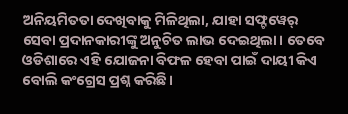ଅନିୟମିତତା ଦେଖିବାକୁ ମିଳିଥିଲା, ଯାହା ସଫ୍ଟୱେର୍ ସେବା ପ୍ରଦାନକାରୀଙ୍କୁ ଅନୁଚିତ ଲାଭ ଦେଇଥିଲା। ତେବେ ଓଡିଶାରେ ଏହି ଯୋଜନା ବିଫଳ ହେବା ପାଇଁ ଦାୟୀ କିଏ ବୋଲି କଂଗ୍ରେସ ପ୍ରଶ୍ନ କରିଛି।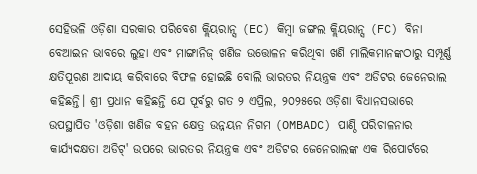ସେହିଭଳି ଓଡ଼ିଶା ସରକାର ପରିବେଶ କ୍ଲିୟରାନ୍ସ (EC) କିମ୍ବା ଜଙ୍ଗଲ କ୍ଲିୟରାନ୍ସ (FC) ବିନା ବେଆଇନ ଭାବରେ ଲୁହା ଏବଂ ମାଙ୍ଗାନିଜ୍ ଖଣିଜ ଉତ୍ତୋଳନ କରିଥିବା ଖଣି ମାଲିକମାନଙ୍କଠାରୁ ସମ୍ପୂର୍ଣ୍ଣ କ୍ଷତିପୂରଣ ଆଦାୟ କରିବାରେ ବିଫଳ ହୋଇଛି ବୋଲି ଭାରତର ନିୟନ୍ତ୍ରକ ଏବଂ ଅଡିଟର ଜେନେରାଲ କହିଛନ୍ତି। ଶ୍ରୀ ପ୍ରଧାନ କହିଛନ୍ତି ଯେ ପୂର୍ବରୁ ଗତ ୨ ଏପ୍ରିଲ, ୨୦୨୫ରେ ଓଡ଼ିଶା ବିଧାନସଭାରେ ଉପସ୍ଥାପିତ 'ଓଡ଼ିଶା ଖଣିଜ ବହନ କ୍ଷେତ୍ର ଉନ୍ନୟନ ନିଗମ (OMBADC) ପାଣ୍ଠି ପରିଚାଳନାର କାର୍ଯ୍ୟଦକ୍ଷତା ଅଡିଟ୍' ଉପରେ ଭାରତର ନିୟନ୍ତ୍ରକ ଏବଂ ଅଡିଟର ଜେନେରାଲଙ୍କ ଏକ ରିପୋର୍ଟରେ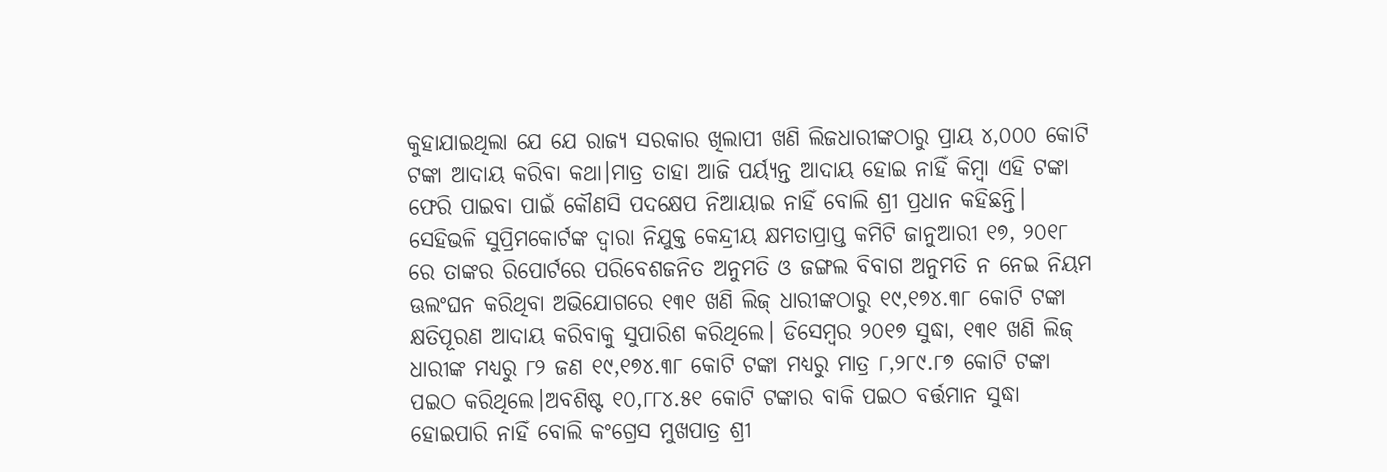କୁହାଯାଇଥିଲା ଯେ ଯେ ରାଜ୍ୟ ସରକାର ଖିଲାପୀ ଖଣି ଲିଜଧାରୀଙ୍କଠାରୁ ପ୍ରାୟ ୪,୦୦୦ କୋଟି ଟଙ୍କା ଆଦାୟ କରିବା କଥା।ମାତ୍ର ତାହା ଆଜି ପର୍ୟ୍ୟନ୍ତ ଆଦାୟ ହୋଇ ନାହିଁ କିମ୍ବା ଏହି ଟଙ୍କା ଫେରି ପାଇବା ପାଇଁ କୌଣସି ପଦକ୍ଷେପ ନିଆୟାଇ ନାହିଁ ବୋଲି ଶ୍ରୀ ପ୍ରଧାନ କହିଛନ୍ତି।
ସେହିଭଳି ସୁପ୍ରିମକୋର୍ଟଙ୍କ ଦ୍ୱାରା ନିଯୁକ୍ତ କେନ୍ଦ୍ରୀୟ କ୍ଷମତାପ୍ରାପ୍ତ କମିଟି ଜାନୁଆରୀ ୧୭, ୨୦୧୮ ରେ ତାଙ୍କର ରିପୋର୍ଟରେ ପରିବେଶଜନିତ ଅନୁମତି ଓ ଜଙ୍ଗଲ ବିବାଗ ଅନୁମତି ନ ନେଇ ନିୟମ ଊଲଂଘନ କରିଥିବା ଅଭିଯୋଗରେ ୧୩୧ ଖଣି ଲିଜ୍ ଧାରୀଙ୍କଠାରୁ ୧୯,୧୭୪.୩୮ କୋଟି ଟଙ୍କା କ୍ଷତିପୂରଣ ଆଦାୟ କରିବାକୁ ସୁପାରିଶ କରିଥିଲେ। ଡିସେମ୍ବର ୨୦୧୭ ସୁଦ୍ଧା, ୧୩୧ ଖଣି ଲିଜ୍ ଧାରୀଙ୍କ ମଧ୍ୟରୁ ୮୨ ଜଣ ୧୯,୧୭୪.୩୮ କୋଟି ଟଙ୍କା ମଧ୍ୟରୁ ମାତ୍ର ୮,୨୮୯.୮୭ କୋଟି ଟଙ୍କା ପଇଠ କରିଥିଲେ।ଅବଶିଷ୍ଟ ୧୦,୮୮୪.୫୧ କୋଟି ଟଙ୍କାର ବାକି ପଇଠ ବର୍ତ୍ତମାନ ସୁଦ୍ଧା ହୋଇପାରି ନାହିଁ ବୋଲି କଂଗ୍ରେସ ମୁଖପାତ୍ର ଶ୍ରୀ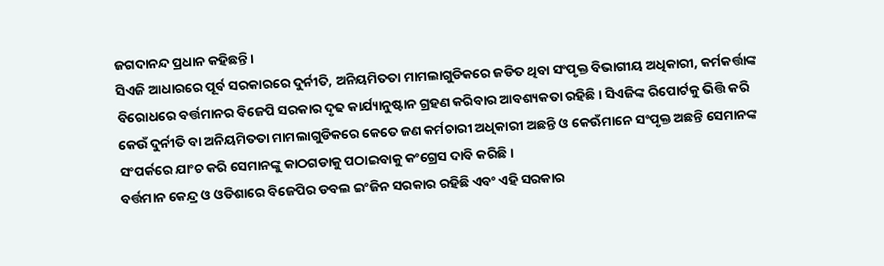ଜଗଦାନନ୍ଦ ପ୍ରଧାନ କହିଛନ୍ତି।
ସିଏଜି ଆଧାରରେ ପୂର୍ବ ସରକାରରେ ଦୁର୍ନୀତି, ଅନିୟମିତତା ମାମଲାଗୁଡିକରେ ଜଡିତ ଥିବା ସଂପୃକ୍ତ ବିଭାଗୀୟ ଅଧିକାରୀ, କର୍ମକର୍ତ୍ତାଙ୍କ ବିରୋଧରେ ବର୍ତ୍ତମାନର ବିଜେପି ସରକାର ଦୃଢ କାର୍ଯ୍ୟାନୁଷ୍ଟାନ ଗ୍ରହଣ କରିବାର ଆବଶ୍ୟକତା ରହିଛି। ସିଏଜିଙ୍କ ରିପୋର୍ଟକୁ ଭିତ୍ତି କରି କେଉଁ ଦୁର୍ନୀତି ବା ଅନିୟମିତତା ମାମଲାଗୁଡିକରେ କେତେ ଜଣ କର୍ମଚାରୀ ଅଧିକାରୀ ଅଛନ୍ତି ଓ କେଊଁମାନେ ସଂପୃକ୍ତ ଅଛନ୍ତି ସେମାନଙ୍କ ସଂପର୍କରେ ଯାଂଚ କରି ସେମାନଙ୍କୁ କାଠଗଡାକୁ ପଠାଇବାକୁ କଂଗ୍ରେସ ଦାବି କରିଛି।
ବର୍ତ୍ତମାନ କେନ୍ଦ୍ର ଓ ଓଡିଶାରେ ବିଜେପିର ଡବଲ ଇଂଜିନ ସରକାର ରହିଛି ଏବଂ ଏହି ସରକାର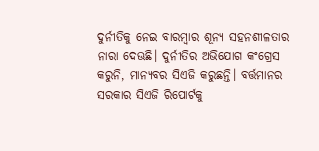ଦୁର୍ନୀତିକୁ ନେଇ ବାରମ୍ବାର ଶୂନ୍ୟ ସହନଶୀଳତାର ନାରା ଦେଊଛି। ଦୁର୍ନୀତିର ଅଭିଯୋଗ କଂଗ୍ରେସ କରୁନି, ମାନ୍ୟବର ସିଏଜି କରୁଛନ୍ତି। ବର୍ତ୍ତମାନର ସରକାର ସିଏଜି ରିପୋର୍ଟକୁ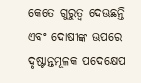କେତେ ଗୁରୁତ୍ବ ଦେଊଛନ୍ତି ଏବଂ ଦୋଷୀଙ୍କ ଊପରେ ଦୃଷ୍ଟାନ୍ତମୂଳକ ପଦେକ୍ଷେପ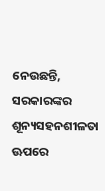ନେଉଛନ୍ତି, ସରକାରଙ୍କର ଶୂନ୍ୟସହନଶୀଳତା ଊପରେ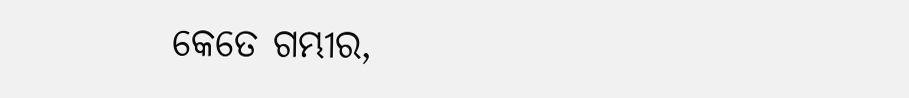କେତେ ଗମ୍ଭୀର,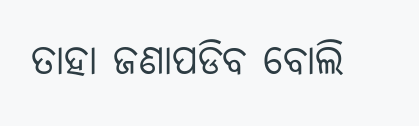ତାହା ଜଣାପଡିବ ବୋଲି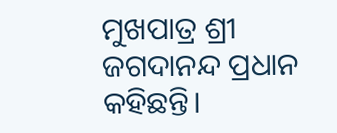ମୁଖପାତ୍ର ଶ୍ରୀ ଜଗଦାନନ୍ଦ ପ୍ରଧାନ କହିଛନ୍ତି।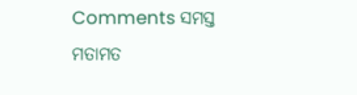Comments ସମସ୍ତ ମତାମତ